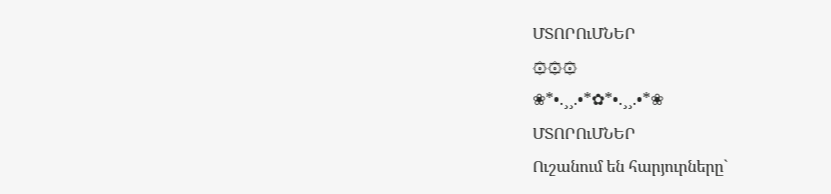ՄՏՈՐՈւՄՆԵՐ
۞۞۞
❀*•.¸¸.•*✿*•.¸¸.•*❀
ՄՏՈՐՈւՄՆԵՐ
Ուշանում են հարյուրները`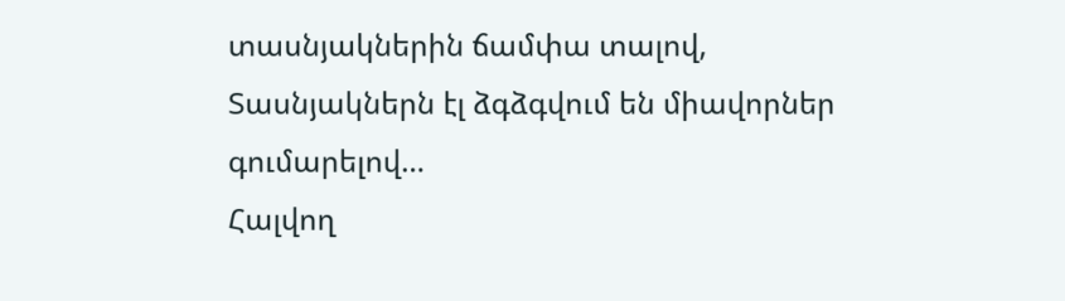տասնյակներին ճամփա տալով,
Տասնյակներն էլ ձգձգվում են միավորներ գումարելով…
Հալվող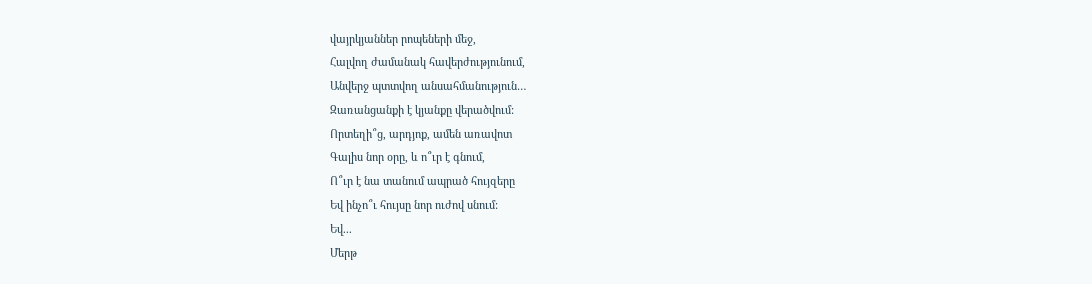վայրկյաններ րոպեների մեջ,
Հալվող ժամանակ հավերժությունում,
Անվերջ պտտվող անսահմանություն…
Զառանցանքի է կյանքը վերածվում:
Որտեղի՞ց, արդյոք, ամեն առավոտ
Գալիս նոր օրը, և ո՞ւր է գնում,
Ո՞ւր է նա տանում ապրած հույզերը
Եվ ինչո՞ւ հույսը նոր ուժով սնում:
Եվ...
Մերթ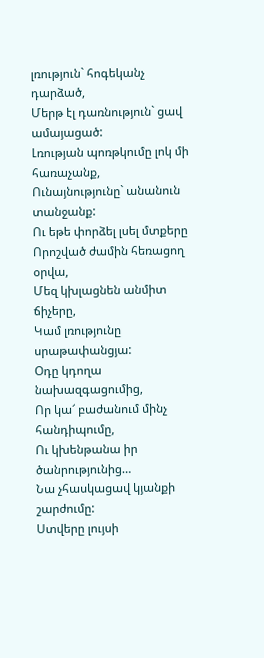լռություն` հոգեկանչ դարձած,
Մերթ էլ դառնություն` ցավ ամայացած:
Լռության պոռթկումը լոկ մի հառաչանք,
Ունայնությունը` անանուն տանջանք:
Ու եթե փորձել լսել մտքերը
Որոշված ժամին հեռացող օրվա,
Մեզ կխլացնեն անմիտ ճիչերը,
Կամ լռությունը սրաթափանցյա:
Օդը կդողա նախազգացումից,
Որ կա՜ բաժանում մինչ հանդիպումը,
Ու կխենթանա իր ծանրությունից…
Նա չհասկացավ կյանքի շարժումը:
Ստվերը լույսի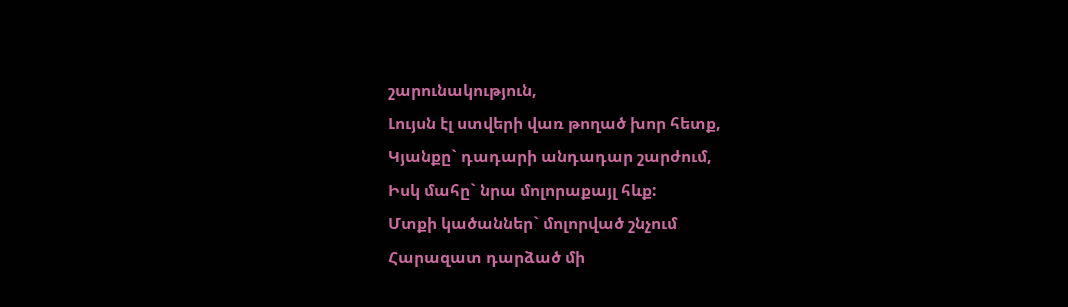շարունակություն,
Լույսն էլ ստվերի վառ թողած խոր հետք,
Կյանքը` դադարի անդադար շարժում,
Իսկ մահը` նրա մոլորաքայլ հևք:
Մտքի կածաններ` մոլորված շնչում
Հարազատ դարձած մի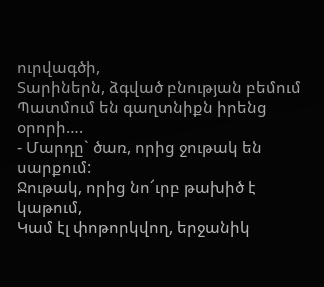ուրվագծի,
Տարիներն, ձգված բնության բեմում
Պատմում են գաղտնիքն իրենց օրորի….
- Մարդը` ծառ, որից ջութակ են սարքում:
Ջութակ, որից նո՜ւրբ թախիծ է կաթում,
Կամ էլ փոթորկվող, երջանիկ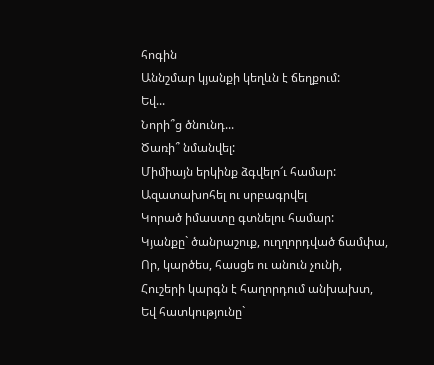հոգին
Աննշմար կյանքի կեղևն է ճեղքում:
Եվ...
Նորի՞ց ծնունդ...
Ծառի՞ նմանվել:
Միմիայն երկինք ձգվելո՜ւ համար:
Ազատախոհել ու սրբագրվել
Կորած իմաստը գտնելու համար:
Կյանքը` ծանրաշուք, ուղղորդված ճամփա,
Որ, կարծես, հասցե ու անուն չունի,
Հուշերի կարգն է հաղորդում անխախտ,
Եվ հատկությունը`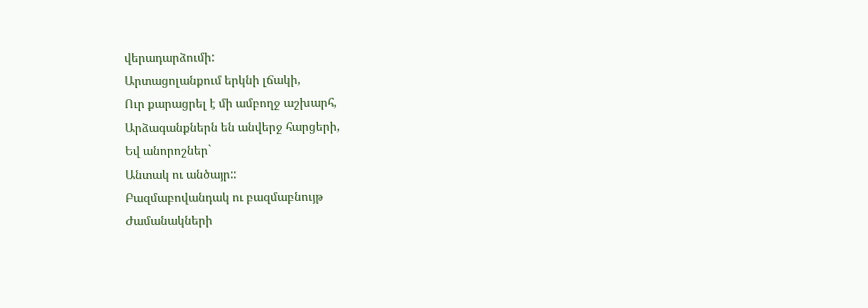վերադարձումի:
Արտացոլանքում երկնի լճակի,
Ուր քարացրել է մի ամբողջ աշխարհ,
Արձագանքներն են անվերջ հարցերի,
Եվ անորոշներ`
Անտակ ու անծայր::
Բազմաբովանդակ ու բազմաբնույթ
Ժամանակների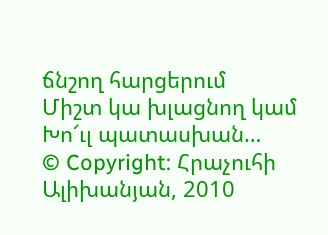ճնշող հարցերում
Միշտ կա խլացնող կամ
Խո՜ւլ պատասխան…
© Copyright: Հրաչուհի Ալիխանյան, 2010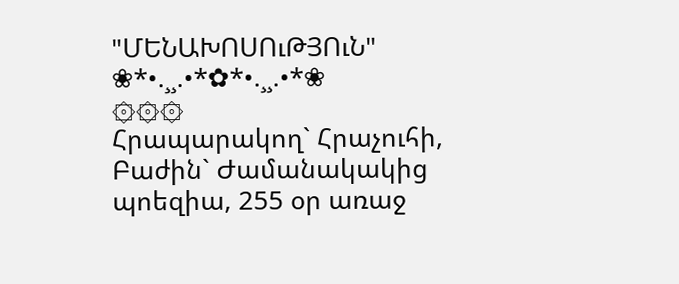"ՄԵՆԱԽՈՍՈւԹՅՈւՆ"
❀*•.¸¸.•*✿*•.¸¸.•*❀
۞۞۞
Հրապարակող` Հրաչուհի, Բաժին` Ժամանակակից պոեզիա, 255 օր առաջ